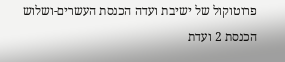פרוטוקול של ישיבת ועדה הכנסת העשרים-ושלוש הכנסת 2 ועדת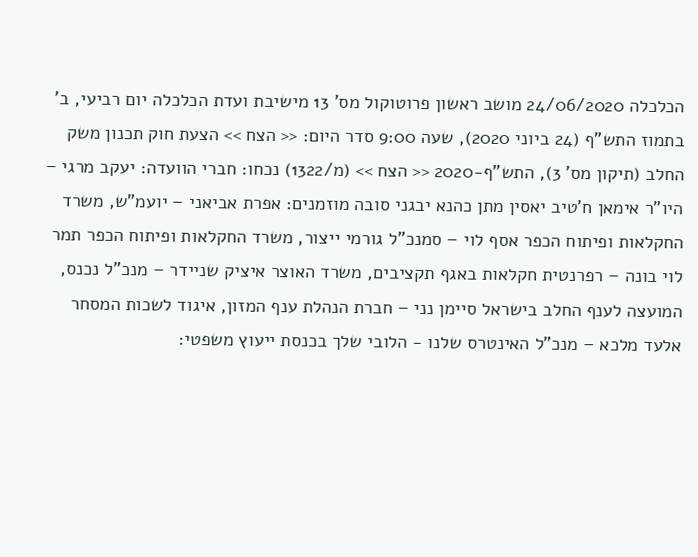הכלכלה 24/06/2020 מושב ראשון פרוטוקול מס' 13 מישיבת ועדת הכלכלה יום רביעי, ב' בתמוז התש"ף (24 ביוני 2020), שעה 9:00 סדר היום: << הצח >> הצעת חוק תכנון משק החלב (תיקון מס' 3), התש"ף-2020 << הצח >> (מ/1322) נכחו: חברי הוועדה: יעקב מרגי – היו"ר אימאן ח'טיב יאסין מתן כהנא יבגני סובה מוזמנים: אפרת אביאני – יועמ"ש, משרד החקלאות ופיתוח הכפר אסף לוי – סמנכ"ל גורמי ייצור, משרד החקלאות ופיתוח הכפר תמר לוי בונה – רפרנטית חקלאות באגף תקציבים, משרד האוצר איציק שניידר – מנכ"ל נכנס, המועצה לענף החלב בישראל סיימן נני – חברת הנהלת ענף המזון, איגוד לשכות המסחר אלעד מלכא – מנכ"ל האינטרס שלנו - הלובי שלך בכנסת ייעוץ משפטי: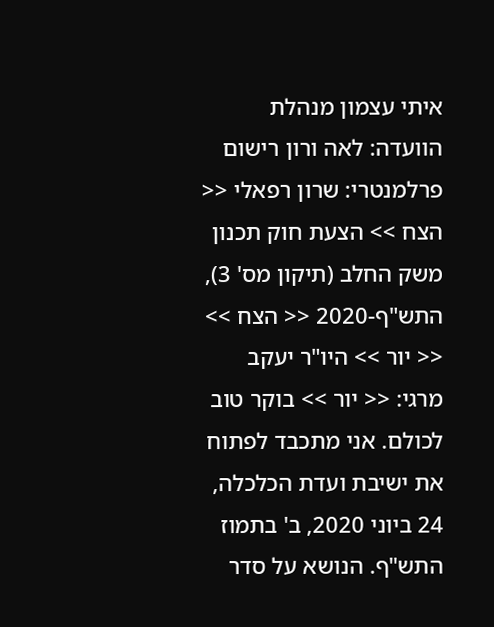איתי עצמון מנהלת הוועדה: לאה ורון רישום פרלמנטרי: שרון רפאלי << הצח >> הצעת חוק תכנון משק החלב (תיקון מס' 3), התש"ף-2020 << הצח >> << יור >> היו"ר יעקב מרגי: << יור >> בוקר טוב לכולם. אני מתכבד לפתוח את ישיבת ועדת הכלכלה, 24 ביוני 2020, ב' בתמוז התש"ף. הנושא על סדר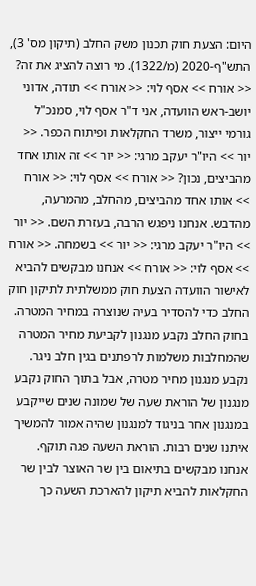היום: הצעת חוק תכנון משק החלב (תיקון מס' 3), התש"ף-2020 (מ/1322). מי רוצה להציג את זה? << אורח >> אסף לוי: << אורח >> תודה, אדוני יושב-ראש הוועדה, אני ד"ר אסף לוי, סמנכ"ל גורמי ייצור, משרד החקלאות ופיתוח הכפר. << יור >> היו"ר יעקב מרגי: << יור >> זה אותו אחד מהביצים, נכון? << אורח >> אסף לוי: << אורח >> אותו אחד מהביצים, מהחלב, מהמרעה, מהדבש. אנחנו ניפגש הרבה, בעזרת השם. << יור >> היו"ר יעקב מרגי: << יור >> בשמחה. << אורח >> אסף לוי: << אורח >> אנחנו מבקשים להביא לאישור הוועדה הצעת חוק ממשלתית לתיקון חוק החלב כדי להסדיר בעיה שנוצרה במחיר המטרה. בחוק החלב נקבע מנגנון לקביעת מחיר המטרה שהמחלבות משלמות לרפתנים בגין חלב ניגר. נקבע מנגנון מחיר מטרה, אבל בתוך החוק נקבע מנגנון של הוראת שעה של שמונה שנים שייקבע במנגנון אחר בניגוד למנגנון שהיה אמור להמשיך איתנו שנים רבות. הוראת השעה פגה תוקף. אנחנו מבקשים בתיאום בין שר האוצר לבין שר החקלאות להביא תיקון להארכת השעה כך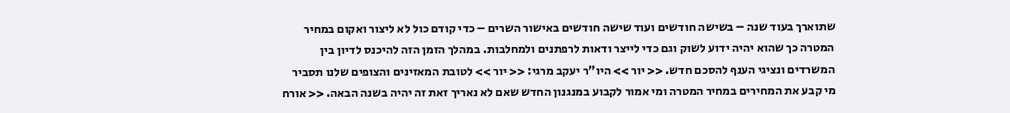שתוארך בעוד שנה – בשישה חודשים ועוד שישה חודשים באישור השרים – כדי קודם כול לא ליצור ואקום במחיר המטרה כך שהוא יהיה ידוע לשוק וגם כדי לייצר ודאות לרפתנים ולמחלבות. במהלך הזמן הזה להיכנס לדיון בין המשרדים ונציגי הענף להסכם חדש. << יור >> היו"ר יעקב מרגי: << יור >> לטובת המאזינים והצופים שלנו תסביר מי קבע את המחירים במחיר המטרה ומי אמור לקבוע במנגנון החדש שאם לא נאריך זאת זה יהיה בשנה הבאה. << אורח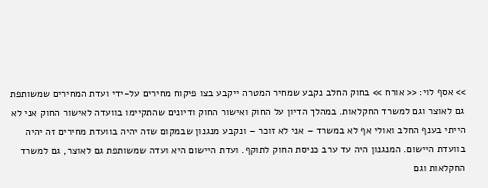>> אסף לוי: << אורח >> בחוק החלב נקבע שמחיר המטרה ייקבע בצו פיקוח מחירים על-ידי ועדת המחירים שמשותפת גם לאוצר וגם למשרד החקלאות. במהלך הדיון על החוק ואישור החוק ודיונים שהתקיימו בוועדה לאישור החוק אני לא הייתי בענף החלב ואולי אף לא במשרד – אני לא זוכר – ונקבע מנגנון שבמקום שזה יהיה בוועדת מחירים זה יהיה בוועדת היישום. המנגנון היה עד ערב כניסת החוק לתוקף. ועדת היישום היא ועדה שמשותפת גם לאוצר, גם למשרד החקלאות וגם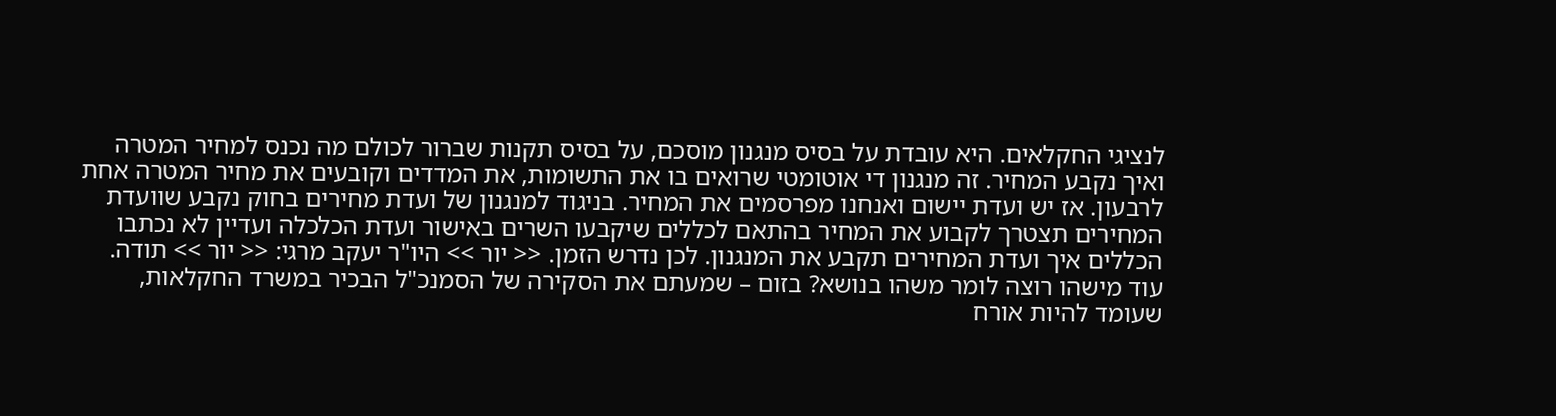לנציגי החקלאים. היא עובדת על בסיס מנגנון מוסכם, על בסיס תקנות שברור לכולם מה נכנס למחיר המטרה ואיך נקבע המחיר. זה מנגנון די אוטומטי שרואים בו את התשומות, את המדדים וקובעים את מחיר המטרה אחת לרבעון. אז יש ועדת יישום ואנחנו מפרסמים את המחיר. בניגוד למנגנון של ועדת מחירים בחוק נקבע שוועדת המחירים תצטרך לקבוע את המחיר בהתאם לכללים שיקבעו השרים באישור ועדת הכלכלה ועדיין לא נכתבו הכללים איך ועדת המחירים תקבע את המנגנון. לכן נדרש הזמן. << יור >> היו"ר יעקב מרגי: << יור >> תודה. עוד מישהו רוצה לומר משהו בנושא? בזום – שמעתם את הסקירה של הסמנכ"ל הבכיר במשרד החקלאות, שעומד להיות אורח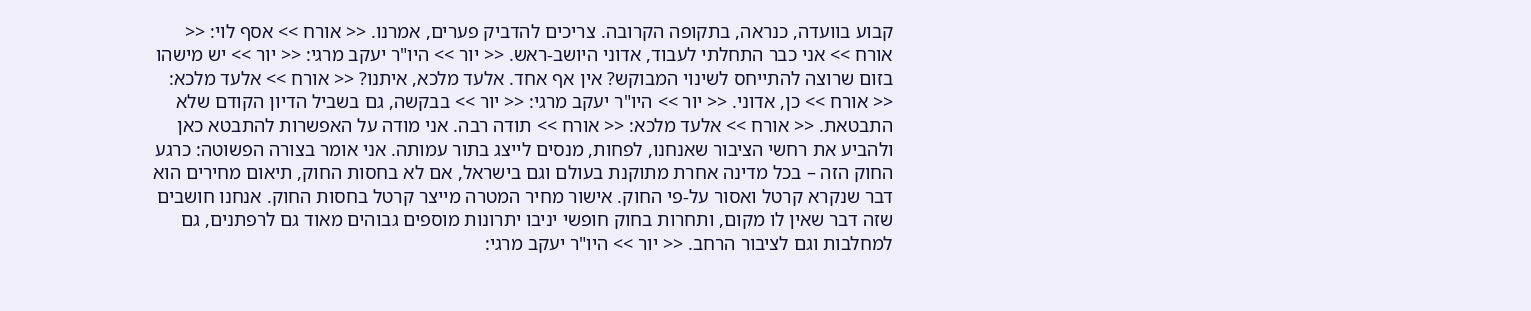קבוע בוועדה, כנראה, בתקופה הקרובה. צריכים להדביק פערים, אמרנו. << אורח >> אסף לוי: << אורח >> אני כבר התחלתי לעבוד, אדוני היושב-ראש. << יור >> היו"ר יעקב מרגי: << יור >> יש מישהו בזום שרוצה להתייחס לשינוי המבוקש? אין אף אחד. אלעד מלכא, איתנו? << אורח >> אלעד מלכא: << אורח >> כן, אדוני. << יור >> היו"ר יעקב מרגי: << יור >> בבקשה, גם בשביל הדיון הקודם שלא התבטאת. << אורח >> אלעד מלכא: << אורח >> תודה רבה. אני מודה על האפשרות להתבטא כאן ולהביע את רחשי הציבור שאנחנו, לפחות, מנסים לייצג בתור עמותה. אני אומר בצורה הפשוטה: כרגע החוק הזה – בכל מדינה אחרת מתוקנת בעולם וגם בישראל, אם לא בחסות החוק, תיאום מחירים הוא דבר שנקרא קרטל ואסור על-פי החוק. אישור מחיר המטרה מייצר קרטל בחסות החוק. אנחנו חושבים שזה דבר שאין לו מקום, ותחרות בחוק חופשי יניבו יתרונות מוספים גבוהים מאוד גם לרפתנים, גם למחלבות וגם לציבור הרחב. << יור >> היו"ר יעקב מרגי: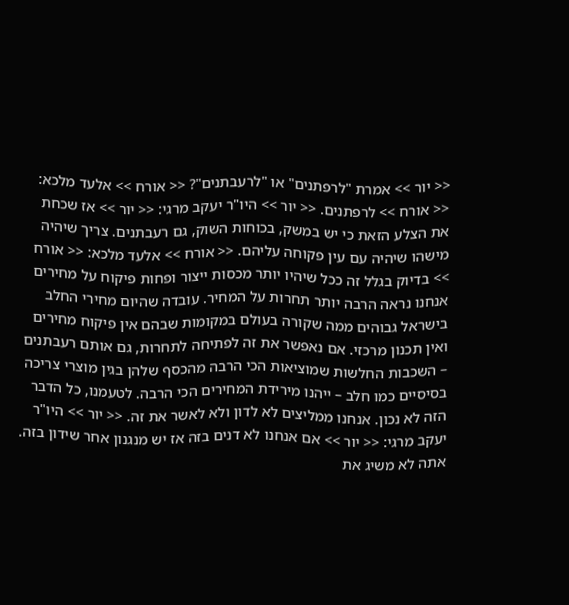<< יור >> אמרת "לרפתנים" או "לרעבתנים"? << אורח >> אלעד מלכא: << אורח >> לרפתנים. << יור >> היו"ר יעקב מרגי: << יור >> אז שכחת את הצלע הזאת כי יש במשק, בכוחות השוק, גם רעבתנים. צריך שיהיה מישהו שיהיה עם עין פקוחה עליהם. << אורח >> אלעד מלכא: << אורח >> בדיוק בגלל זה ככל שיהיו יותר מכסות ייצור ופחות פיקוח על מחירים אנחנו נראה הרבה יותר תחרות על המחיר. עובדה שהיום מחירי החלב בישראל גבוהים ממה שקורה בעולם במקומות שבהם אין פיקוח מחירים ואין תכנון מרכזי. אם נאפשר את זה לפתיחה לתחרות, גם אותם רעבתנים – השכבות החלשות שמוציאות הכי הרבה מהכסף שלהן בגין מוצרי צריכה בסיסיים כמו חלב – ייהנו מירידת המחירים הכי הרבה. לטעמנו, כל הדבר הזה לא נכון. אנחנו ממליצים לא לדון ולא לאשר את זה. << יור >> היו"ר יעקב מרגי: << יור >> אם אנחנו לא דנים בזה אז יש מנגנון אחר שידון בזה. אתה לא משיג את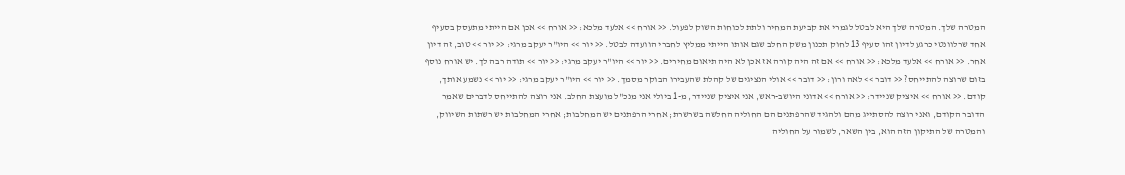המטרה שלך. המטרה שלך היא לבטל לגמרי את קביעת המחיר ולתת לכוחות השוק לפעול. << אורח >> אלעד מלכא: << אורח >> אכן אם הייתי מתעסק בסעיף אחד שרלוונטי כרגע לדיון זהו סעיף 13 לחוק תכנון משק החלב שגם אותו הייתי ממליץ לחברי הוועדה לבטל. << יור >> היו"ר יעקב מרגי: << יור >> טוב, זה דיון אחר. << אורח >> אלעד מלכא: << אורח >> אם זה היה קורה אז אכן לא היה תיאום מחירים. << יור >> היו"ר יעקב מרגי: << יור >> תודה רבה לך. יש אורח נוסף בזום שרוצה להתייחס? << דובר >> לאה ורון: << דובר >> אולי הנציגים של קהלת שהעבירו הבוקר מסמך. << יור >> היו"ר יעקב מרגי: << יור >> נשמע אותך, קודם. << אורח >> איציק שניידר: << אורח >> אדוני היושב-ראש, אני איציק שניידר, מ-1 ביולי אני מנכ"ל מועצת החלב. אני רוצה להתייחס לדברים שאמר הדובר הקודם, ואני רוצה להסתייג מהם ולהגיד שהרפתנים הם החוליה החלשה בשרשרת; אחרי הרפתנים יש המחלבות; אחרי המחלבות יש רשתות השיווק, והמטרה של התיקון הזה הוא, בין השאר, לשמור על החוליה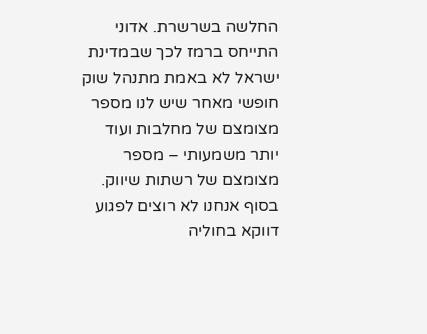החלשה בשרשרת. אדוני התייחס ברמז לכך שבמדינת ישראל לא באמת מתנהל שוק חופשי מאחר שיש לנו מספר מצומצם של מחלבות ועוד יותר משמעותי – מספר מצומצם של רשתות שיווק. בסוף אנחנו לא רוצים לפגוע דווקא בחוליה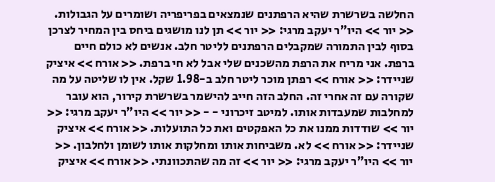החלשה בשרשרת שהיא הרפתנים שנמצאים בפריפריה ושומרים על הגבולות. << יור >> היו"ר יעקב מרגי: << יור >> תן לנו מושגים ביחס בין המחיר לצרכן בסוף לבין התמורה שמקבלים הרפתנים לליטר חלב. אנשים לא כולם חיים ברפת. אני מריח את הרפת מהשכנים שלי אבל לא חי ברפת. << אורח >> איציק שניידר: << אורח >> רפתן מוכר ליטר חלב ב-1.98 שקל. אין לו שליטה על מה שקורה עם זה אחרי זה. החלב הזה חייב להישמר בשרשרת קירור, הוא עובר למחלבות שמעבדות אותו. למיטב זיכרוני - - << יור >> היו"ר יעקב מרגי: << יור >> שודדות ממנו את כל האפקטים ואת כל התועלות. << אורח >> איציק שניידר: << אורח >> לא. משביחות אותו ומחלקות אותו לשומן ולחלבון. << יור >> היו"ר יעקב מרגי: << יור >> זה מה שהתכוונתי. << אורח >> איציק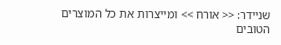שניידר: << אורח >> ומייצרות את כל המוצרים הטובים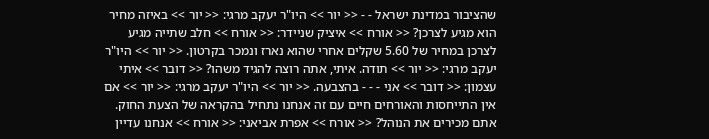שהציבור במדינת ישראל - - << יור >> היו"ר יעקב מרגי: << יור >> באיזה מחיר הוא מגיע לצרכן? << אורח >> איציק שניידר: << אורח >> חלב שתייה מגיע לצרכן במחיר של 5.60 שקלים אחרי שהוא נארז ונמכר בקרטון. << יור >> היו"ר יעקב מרגי: << יור >> תודה. איתי, אתה רוצה להגיד משהו? << דובר >> איתי עצמון: << דובר >> אני - - - בהצבעה. << יור >> היו"ר יעקב מרגי: << יור >> אם אין התייחסות והאורחים חיים עם זה אנחנו נתחיל בהקראה של הצעת החוק. אתם מכירים את הנוהל? << אורח >> אפרת אביאני: << אורח >> אנחנו עדיין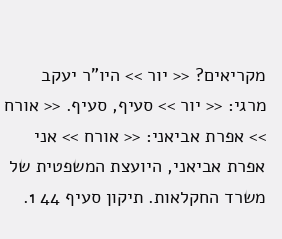מקריאים? << יור >> היו"ר יעקב מרגי: << יור >> סעיף, סעיף. << אורח >> אפרת אביאני: << אורח >> אני אפרת אביאני, היועצת המשפטית של משרד החקלאות. תיקון סעיף 44 1.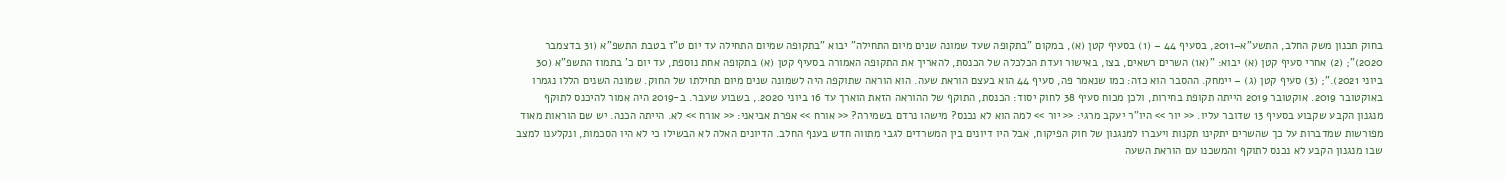בחוק תכנון משק החלב, התשע"א–2011, בסעיף 44 – (1) בסעיף קטן (א), במקום "בתקופה שעד שמונה שנים מיום התחילה" יבוא "בתקופה שמיום התחילה עד יום ט"ז בטבת התשפ"א (31 בדצמבר 2020)"; (2) אחרי סעיף קטן (א) יבוא: "(א1) השרים רשאים, בצו, באישור ועדת הכלכלה של הכנסת, להאריך את התקופה האמורה בסעיף קטן (א) בתקופה אחת נוספת, עד יום כ' בתמוז התשפ"א (30 ביוני 2021)."; (3) סעיף קטן (ג) – יימחק. ההסבר הוא כזה: כמו שנאמר פה, סעיף 44 הוא בעצם הוראת שעה. הוא הוראה שתוקפה היה לשמונה שנים מיום תחילתו של החוק. שמונה השנים הללו נגמרו באוקטובר 2019. אוקטובר 2019 הייתה תקופת בחירות, ולכן מכוח סעיף 38 לחוק יסוד: הכנסת, התוקף של ההוראה הזאת הוארך עד 16 ביוני 2020., בשבוע שעבר. ב-2019 היה אמור להיכנס לתוקף מנגנון הקבע שקבוע בסעיף 13 שדובר עליו. << יור >> היו"ר יעקב מרגי: << יור >> למה הוא לא נכנס? מישהו נרדם בשמירה? << אורח >> אפרת אביאני: << אורח >> לא. הייתה הכנה. יש שם הוראות מאוד מפורשות שמדברות על כך שהשרים יתקינו תקנות ויעברו למנגנון של חוק הפיקוח, אבל היו דיונים בין המשרדים לגבי מתווה חדש בענף החלב. הדיונים האלה לא הבשילו כי לא היו הסכמות, ונקלענו למצב שבו מנגנון הקבע לא נכנס לתוקף והמשכנו עם הוראת השעה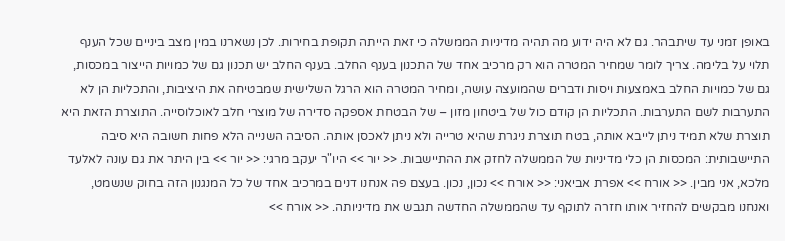באופן זמני עד שיתבהר. גם לא היה ידוע מה תהיה מדיניות הממשלה כי זאת הייתה תקופת בחירות. לכן נשארנו במין מצב ביניים שכל הענף תלוי על בלימה. צריך לומר שמחיר המטרה הוא רק מרכיב אחד של התכנון בענף החלב. בענף החלב יש תכנון גם של כמויות הייצור במכסות, גם של כמויות החלב באמצעות ויסות ודברים שהמועצה עושה, ומחיר המטרה הוא הרגל השלישית שמבטיחה את היציבות, והתכליות הן לא התערבות לשם התערבות. התכליות הן קודם כול של ביטחון מזון – של הבטחת אספקה סדירה של מוצרי חלב לאוכלוסייה. התוצרת הזאת היא תוצרת שלא תמיד ניתן לייבא אותה, בטח תוצרת ניגרת שהיא טרייה ולא ניתן לאכסן אותה. הסיבה השנייה הלא פחות חשובה היא סיבה התיישבותית: המכסות הן כלי מדיניות של הממשלה לחזק את ההתיישבות. << יור >> היו"ר יעקב מרגי: << יור >> בין היתר את גם עונה לאלעד מלכא, אני מבין. << אורח >> אפרת אביאני: << אורח >> נכון, נכון. בעצם פה אנחנו דנים במרכיב אחד של כל המנגנון הזה בחוק שנשמט, ואנחנו מבקשים להחזיר אותו חזרה לתוקף עד שהממשלה החדשה תגבש את מדיניותה. << אורח >>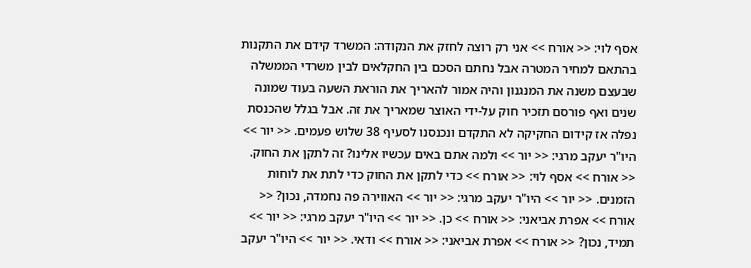אסף לוי: << אורח >> אני רק רוצה לחזק את הנקודה: המשרד קידם את התקנות בהתאם למחיר המטרה אבל נחתם הסכם בין החקלאים לבין משרדי הממשלה שבעצם משנה את המנגנון והיה אמור להאריך את הוראת השעה בעוד שמונה שנים ואף פורסם תזכיר חוק על-ידי האוצר שמאריך את זה. אבל בגלל שהכנסת נפלה אז קידום החקיקה לא התקדם ונכנסנו לסעיף 38 שלוש פעמים. << יור >> היו"ר יעקב מרגי: << יור >> ולמה אתם באים עכשיו אלינו? זה לתקן את החוק. << אורח >> אסף לוי: << אורח >> כדי לתקן את החוק כדי לתת את לוחות הזמנים. << יור >> היו"ר יעקב מרגי: << יור >> האווירה פה נחמדה, נכון? << אורח >> אפרת אביאני: << אורח >> כן. << יור >> היו"ר יעקב מרגי: << יור >> תמיד, נכון? << אורח >> אפרת אביאני: << אורח >> ודאי. << יור >> היו"ר יעקב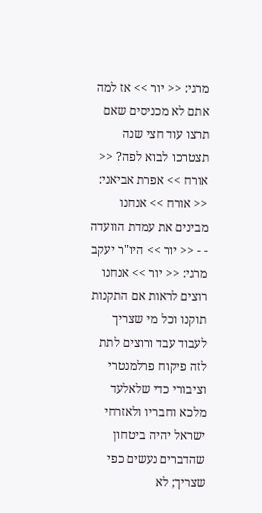מרגי: << יור >> אז למה אתם לא מכניסים שאם תרצו עוד חצי שנה תצטרכו לבוא לפה? << אורח >> אפרת אביאני: << אורח >> אנחנו מבינים את עמדת הוועדה - - << יור >> היו"ר יעקב מרגי: << יור >> אנחנו רוצים לראות אם התקנות תוקנו וכל מי שצריך לעבוד עבד ורוצים לתת לזה פיקוח פרלמנטרי וציבורי כדי שלאלעד מלכא וחבריו ולאזרחי ישראל יהיה ביטחון שהדברים נעשים כפי שצריך; לא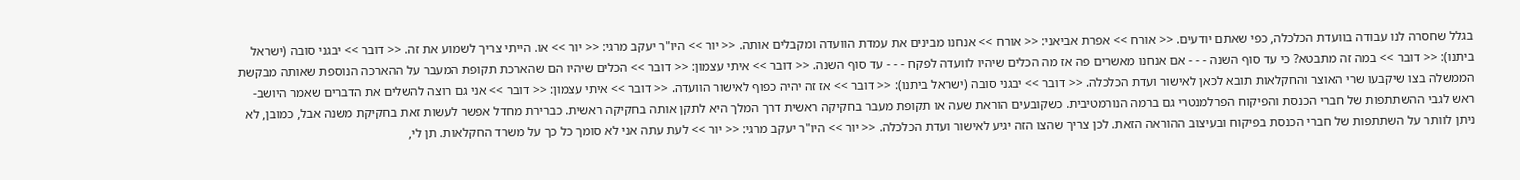בגלל שחסרה לנו עבודה בוועדת הכלכלה, כפי שאתם יודעים. << אורח >> אפרת אביאני: << אורח >> אנחנו מבינים את עמדת הוועדה ומקבלים אותה. << יור >> היו"ר יעקב מרגי: << יור >> או. הייתי צריך לשמוע את זה. << דובר >> יבגני סובה (ישראל ביתנו): << דובר >> במה זה מתבטא? כי עד סוף השנה - - - אם אנחנו מאשרים פה אז מה הכלים שיהיו לוועדה לפקח - - - עד סוף השנה. << דובר >> איתי עצמון: << דובר >> הכלים שיהיו הם שהארכת תקופת המעבר על ההארכה הנוספת שאותה מבקשת הממשלה בצו שיקבעו שרי האוצר והחקלאות תובא לכאן לאישור ועדת הכלכלה. << דובר >> יבגני סובה (ישראל ביתנו): << דובר >> אז זה יהיה כפוף לאישור הוועדה. << דובר >> איתי עצמון: << דובר >> אני גם רוצה להשלים את הדברים שאמר היושב-ראש לגבי ההשתתפות של חברי הכנסת והפיקוח הפרלמנטרי גם ברמה הנורמטיבית. כשקובעים הוראת שעה או תקופת מעבר בחקיקה ראשית דרך המלך היא לתקן אותה בחקיקה ראשית. כברירת מחדל אפשר לעשות זאת בחקיקת משנה אבל, כמובן, לא ניתן לוותר על השתתפות של חברי הכנסת בפיקוח ובעיצוב ההוראה הזאת. לכן צריך שהצו הזה יגיע לאישור ועדת הכלכלה. << יור >> היו"ר יעקב מרגי: << יור >> לעת עתה אני לא סומך כל כך על משרד החקלאות. תן לי,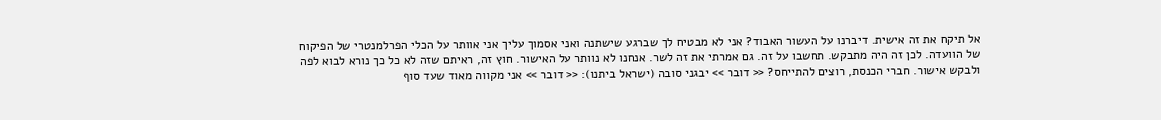אל תיקח את זה אישית. דיברנו על העשור האבוד? אני לא מבטיח לך שברגע שישתנה ואני אסמוך עליך אני אוותר על הכלי הפרלמנטרי של הפיקוח של הוועדה. לכן זה היה מתבקש. תחשבו על זה. גם אמרתי את זה לשר. אנחנו לא נוותר על האישור. חוץ זה, ראיתם שזה לא כל כך נורא לבוא לפה ולבקש אישור. חברי הכנסת, רוצים להתייחס? << דובר >> יבגני סובה (ישראל ביתנו): << דובר >> אני מקווה מאוד שעד סוף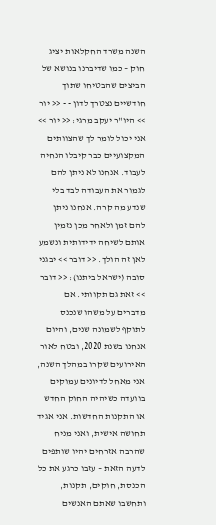השנה משרד החקלאות יציג חוק – כמו שדיברנו בנושא של הביצים שהבטיחו שתוך חודשיים נצטרך לדון - - << יור >> היו"ר יעקב מרגי: << יור >> אני יכול לומר לך שהצוותים המקצועיים כבר קיבלו הנחיה לעבוד. אנחנו לא ניתן להם לגמור את העבודה לבד בלי שנדע מה קרה. אנחנו ניתן להם זמן ולאחר מכן נזמין אותם לשיחה ידידותית ונשמע לאן זה הולך. << דובר >> יבגני סובה (ישראל ביתנו): << דובר >> זאת גם תקוותי. אם מדברים על משהו שנכנס לתוקף לשמונה שנים, והיום אנחנו בשנת 2020, ובטח לאור האירועים שקרו במהלך השנה, אני מאחל לדיונים עמוקים בוועדה כשיהיה החוק החדש או התקנות החדשות. אני אגיד תחושה אישית, ואני מניח שהרבה אזרחים יהיו שותפים לדעה הזאת – עזבו כרגע את כל הכנסת, חוקים, תקנות, ותחשבו שאתם האנשים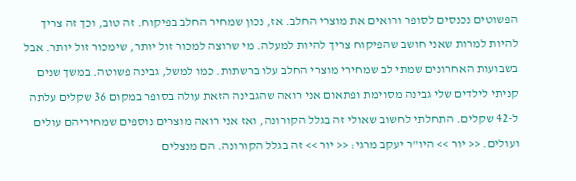הפשוטים נכנסים לסופר ורואים את מוצרי החלב. אז, נכון שמחיר החלב בפיקוח. זה טוב, וכך זה צריך להיות למרות שאני חושב שהפיקוח צריך להיות למעלה. מי שרוצה למכור זול יותר, שימכור זול יותר. אבל בשבועות האחרונים שמתי לב שמחירי מוצרי החלב עלו ברשתות. כמו למשל, גבינה פשוטה. במשך שנים קניתי לילדים שלי גבינה מסוימת ופתאום אני רואה שהגבינה הזאת עולה בסופר במקום 36 שקלים עלתה ל-42 שקלים. התחלתי לחשוב שאולי זה בגלל הקורונה, ואז אני רואה מוצרים נוספים שמחיריהם עולים ועולים. << יור >> היו"ר יעקב מרגי: << יור >> זה בגלל הקורונה. הם מנצלים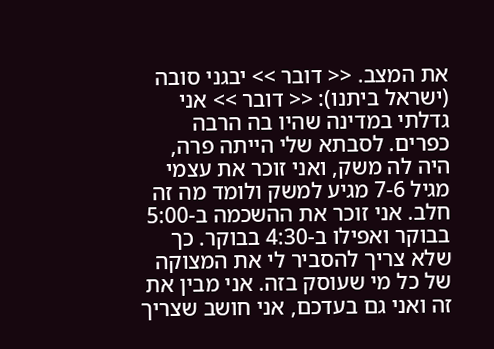את המצב. << דובר >> יבגני סובה (ישראל ביתנו): << דובר >> אני גדלתי במדינה שהיו בה הרבה כפרים. לסבתא שלי הייתה פרה, היה לה משק, ואני זוכר את עצמי מגיל 7-6 מגיע למשק ולומד מה זה חלב. אני זוכר את ההשכמה ב-5:00 בבוקר ואפילו ב-4:30 בבוקר. כך שלא צריך להסביר לי את המצוקה של כל מי שעוסק בזה. אני מבין את זה ואני גם בעדכם, אני חושב שצריך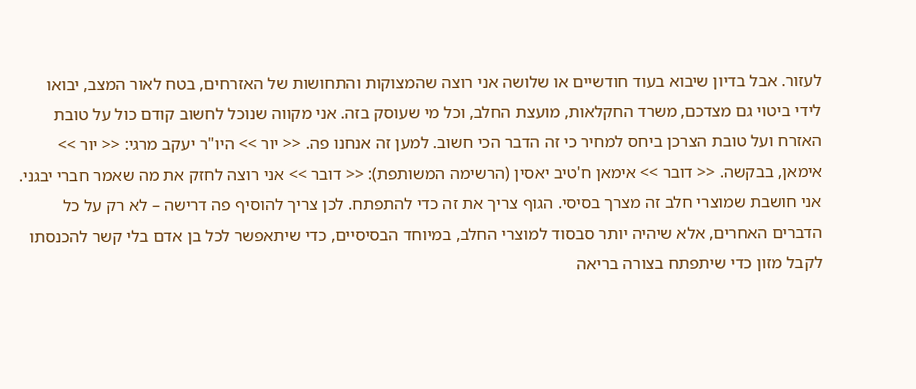לעזור. אבל בדיון שיבוא בעוד חודשיים או שלושה אני רוצה שהמצוקות והתחושות של האזרחים, בטח לאור המצב, יבואו לידי ביטוי גם מצדכם, משרד החקלאות, מועצת החלב, וכל מי שעוסק בזה. אני מקווה שנוכל לחשוב קודם כול על טובת האזרח ועל טובת הצרכן ביחס למחיר כי זה הדבר הכי חשוב. למען זה אנחנו פה. << יור >> היו"ר יעקב מרגי: << יור >> אימאן, בבקשה. << דובר >> אימאן ח'טיב יאסין (הרשימה המשותפת): << דובר >> אני רוצה לחזק את מה שאמר חברי יבגני. אני חושבת שמוצרי חלב זה מצרך בסיסי. הגוף צריך את זה כדי להתפתח. לכן צריך להוסיף פה דרישה – לא רק על כל הדברים האחרים, אלא שיהיה יותר סבסוד למוצרי החלב, במיוחד הבסיסיים, כדי שיתאפשר לכל בן אדם בלי קשר להכנסתו לקבל מזון כדי שיתפתח בצורה בריאה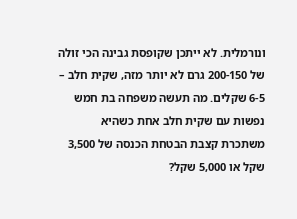ונורמלית. לא ייתכן שקופסת גבינה הכי זולה של 200-150 גרם לא יותר מזה, שקית חלב – 6-5 שקלים. מה תעשה משפחה בת חמש נפשות עם שקית חלב אחת כשהיא משתכרת קצבת הבטחת הכנסה של 3,500 שקל או 5,000 שקל?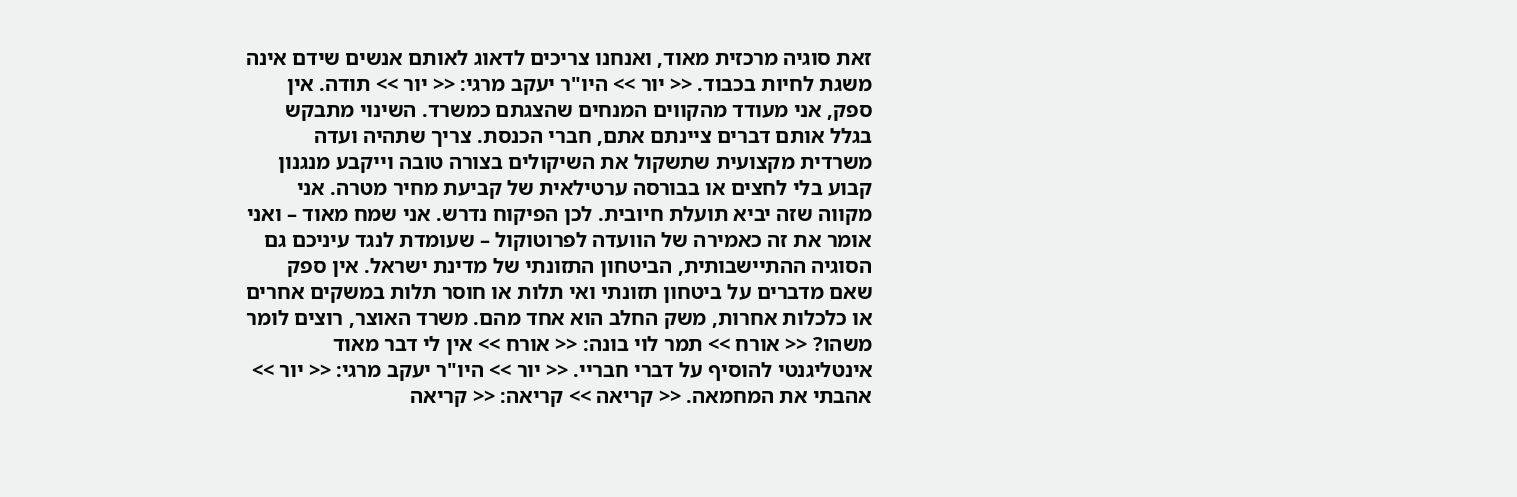זאת סוגיה מרכזית מאוד, ואנחנו צריכים לדאוג לאותם אנשים שידם אינה משגת לחיות בכבוד. << יור >> היו"ר יעקב מרגי: << יור >> תודה. אין ספק, אני מעודד מהקווים המנחים שהצגתם כמשרד. השינוי מתבקש בגלל אותם דברים ציינתם אתם, חברי הכנסת. צריך שתהיה ועדה משרדית מקצועית שתשקול את השיקולים בצורה טובה וייקבע מנגנון קבוע בלי לחצים או בבורסה ערטילאית של קביעת מחיר מטרה. אני מקווה שזה יביא תועלת חיובית. לכן הפיקוח נדרש. אני שמח מאוד – ואני אומר את זה כאמירה של הוועדה לפרוטוקול – שעומדת לנגד עיניכם גם הסוגיה ההתיישבותית, הביטחון התזונתי של מדינת ישראל. אין ספק שאם מדברים על ביטחון תזונתי ואי תלות או חוסר תלות במשקים אחרים או כלכלות אחרות, משק החלב הוא אחד מהם. משרד האוצר, רוצים לומר משהו? << אורח >> תמר לוי בונה: << אורח >> אין לי דבר מאוד אינטליגנטי להוסיף על דברי חבריי. << יור >> היו"ר יעקב מרגי: << יור >> אהבתי את המחמאה. << קריאה >> קריאה: << קריאה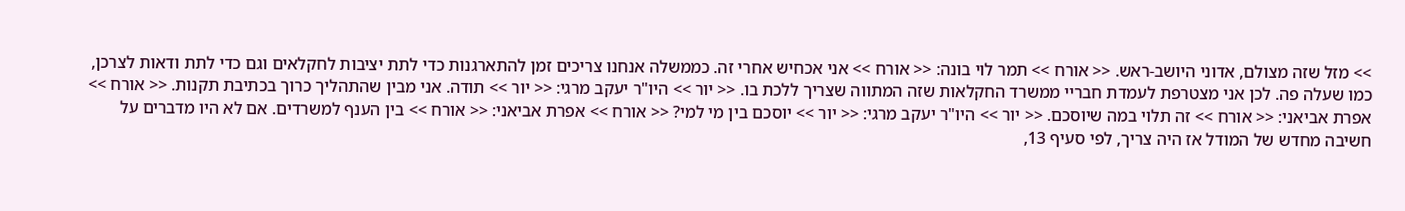>> מזל שזה מצולם, אדוני היושב-ראש. << אורח >> תמר לוי בונה: << אורח >> אני אכחיש אחרי זה. כממשלה אנחנו צריכים זמן להתארגנות כדי לתת יציבות לחקלאים וגם כדי לתת ודאות לצרכן, כמו שעלה פה. לכן אני מצטרפת לעמדת חבריי ממשרד החקלאות שזה המתווה שצריך ללכת בו. << יור >> היו"ר יעקב מרגי: << יור >> תודה. אני מבין שהתהליך כרוך בכתיבת תקנות. << אורח >> אפרת אביאני: << אורח >> זה תלוי במה שיוסכם. << יור >> היו"ר יעקב מרגי: << יור >> יוסכם בין מי למי? << אורח >> אפרת אביאני: << אורח >> בין הענף למשרדים. אם לא היו מדברים על חשיבה מחדש של המודל אז היה צריך, לפי סעיף 13,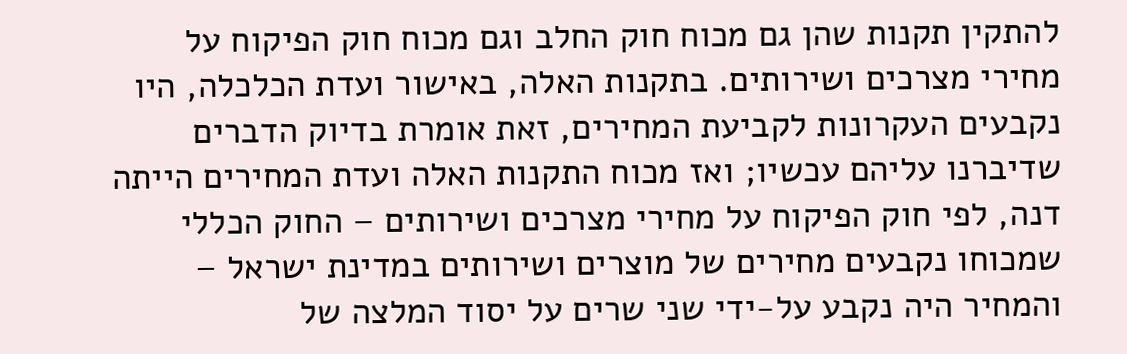להתקין תקנות שהן גם מכוח חוק החלב וגם מכוח חוק הפיקוח על מחירי מצרכים ושירותים. בתקנות האלה, באישור ועדת הכלכלה, היו נקבעים העקרונות לקביעת המחירים, זאת אומרת בדיוק הדברים שדיברנו עליהם עכשיו; ואז מכוח התקנות האלה ועדת המחירים הייתה דנה, לפי חוק הפיקוח על מחירי מצרכים ושירותים – החוק הכללי שמכוחו נקבעים מחירים של מוצרים ושירותים במדינת ישראל – והמחיר היה נקבע על-ידי שני שרים על יסוד המלצה של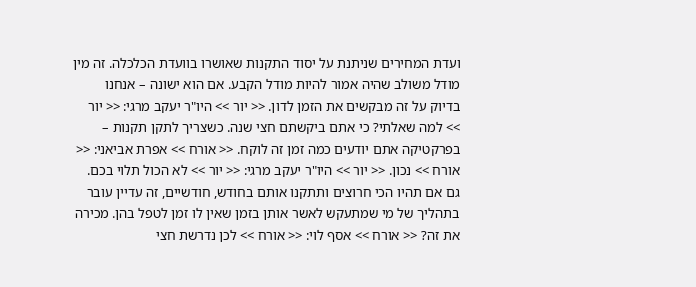ועדת המחירים שניתנת על יסוד התקנות שאושרו בוועדת הכלכלה. זה מין מודל משולב שהיה אמור להיות מודל הקבע. אם הוא ישונה – אנחנו בדיוק על זה מבקשים את הזמן לדון. << יור >> היו"ר יעקב מרגי: << יור >> למה שאלתי? כי אתם ביקשתם חצי שנה. כשצריך לתקן תקנות – בפרקטיקה אתם יודעים כמה זמן זה לוקח. << אורח >> אפרת אביאני: << אורח >> נכון. << יור >> היו"ר יעקב מרגי: << יור >> לא הכול תלוי בכם. גם אם תהיו הכי חרוצים ותתקנו אותם בחודש, חודשיים, זה עדיין עובר בתהליך של מי שמתעקש לאשר אותן בזמן שאין לו זמן לטפל בהן. מכירה את זה? << אורח >> אסף לוי: << אורח >> לכן נדרשת חצי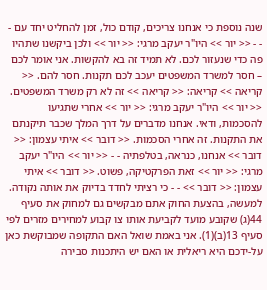שנה נוספת כי אנחנו צריכים, קודם כול, זמן להחליט יחד עם - - - << יור >> היו"ר יעקב מרגי: << יור >> ולכן ביקשנו שתהיו פה כדי שנעזור לכם. לא תמיד זה בא להקשות. אני אומר לכם – חסר למשרד המשפטים יעכב לכם תקנות. חסר להם. << קריאה >> קריאה: << קריאה >> זה לא רק משרד המשפטים. << יור >> היו"ר יעקב מרגי: << יור >> אחרי שתגיעו להסכמות, ודאי. אנחנו מדברים על דרך המלך שכבר תיקנתם את התקנות. זה אחרי הסכמות. << דובר >> איתי עצמון: << דובר >> אנחנו, כנראה, בטלפתיה - - << יור >> היו"ר יעקב מרגי: << יור >> זאת הפרקטיקה, פשוט. << דובר >> איתי עצמון: << דובר >> - - כי רציתי לחדד בדיוק את אותה נקודה. למעשה, בהצעת החוק אתם מבקשים גם למחוק את סעיף 44(ג) שקובע מועד לקביעת אותו צו קבוע למחירים מזרים לפי סעיף 13(ב)(1). אני באמת שואל האם התקופה שמבוקשת כאן על-ידכם היא ריאלית או האם יש היתכנות סבירה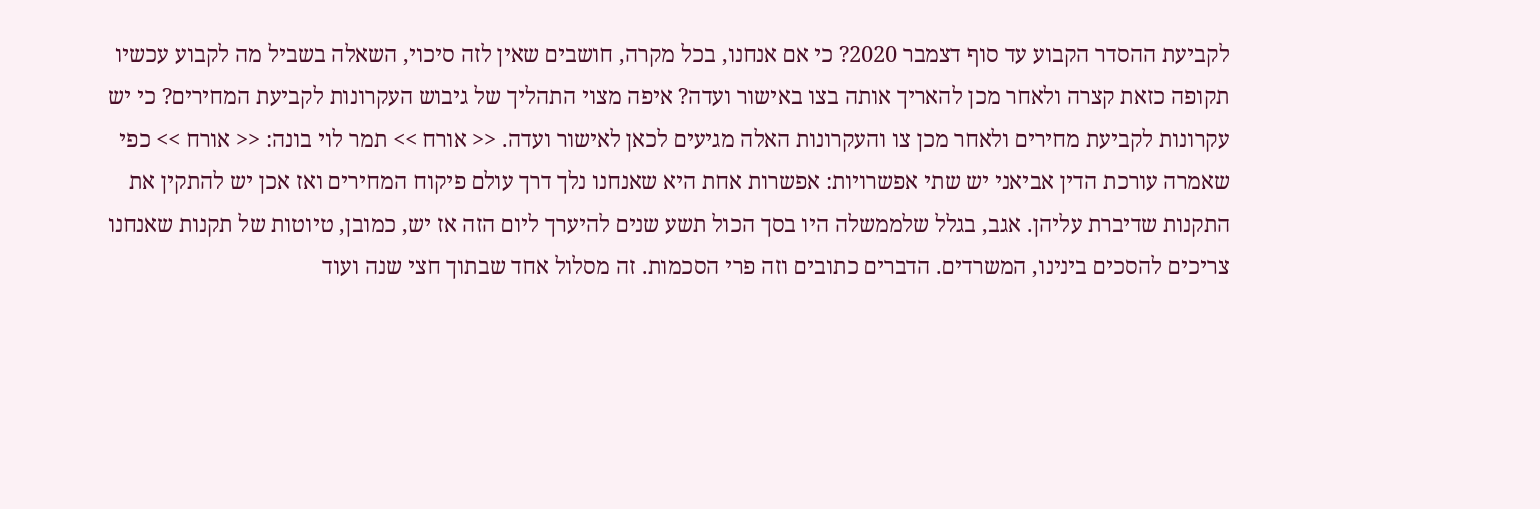לקביעת ההסדר הקבוע עד סוף דצמבר 2020? כי אם אנחנו, בכל מקרה, חושבים שאין לזה סיכוי, השאלה בשביל מה לקבוע עכשיו תקופה כזאת קצרה ולאחר מכן להאריך אותה בצו באישור ועדה? איפה מצוי התהליך של גיבוש העקרונות לקביעת המחירים? כי יש עקרונות לקביעת מחירים ולאחר מכן צו והעקרונות האלה מגיעים לכאן לאישור ועדה. << אורח >> תמר לוי בונה: << אורח >> כפי שאמרה עורכת הדין אביאני יש שתי אפשרויות: אפשרות אחת היא שאנחנו נלך דרך עולם פיקוח המחירים ואז אכן יש להתקין את התקנות שדיברת עליהן. אגב, בגלל שלממשלה היו בסך הכול תשע שנים להיערך ליום הזה אז יש, כמובן, טיוטות של תקנות שאנחנו צריכים להסכים בינינו, המשרדים. הדברים כתובים וזה פרי הסכמות. זה מסלול אחד שבתוך חצי שנה ועוד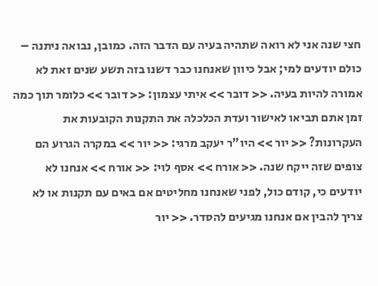חצי שנה אני לא רואה שתהיה בעיה עם הדבר הזה. כמובן, נבואה ניתנה – כולם יודעים למי; אבל כיוון שאנחנו כבר דשנו בזה תשע שנים זאת לא אמורה להיות בעיה. << דובר >> איתי עצמון: << דובר >> כלומר תוך כמה זמן אתם תביאו לאישור ועדת הכלכלה את התקנות הקובעות את העקרונות? << יור >> היו"ר יעקב מרגי: << יור >> במקרה הגרוע הם צופים שזה ייקח שנה. << אורח >> אסף לוי: << אורח >> אנחנו לא יודעים כי, קודם כול, לפני שאנחנו מחליטים אם באים עם תקנות או לא צריך להבין אם אנחנו מגיעים להסדר. << יור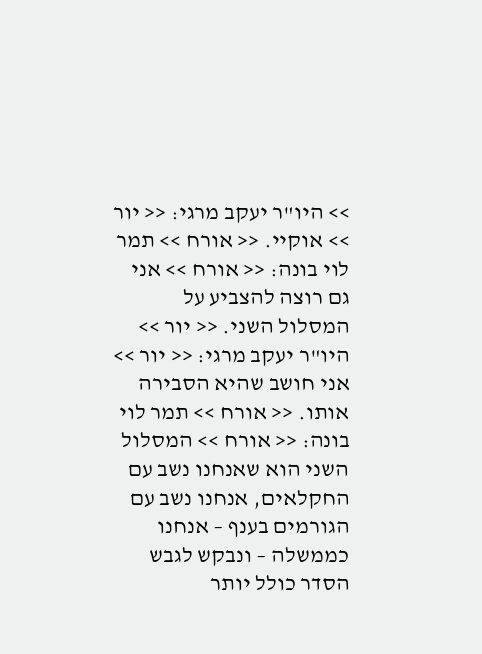>> היו"ר יעקב מרגי: << יור >> אוקיי. << אורח >> תמר לוי בונה: << אורח >> אני גם רוצה להצביע על המסלול השני. << יור >> היו"ר יעקב מרגי: << יור >> אני חושב שהיא הסבירה אותו. << אורח >> תמר לוי בונה: << אורח >> המסלול השני הוא שאנחנו נשב עם החקלאים, אנחנו נשב עם הגורמים בענף – אנחנו כממשלה – ונבקש לגבש הסדר כולל יותר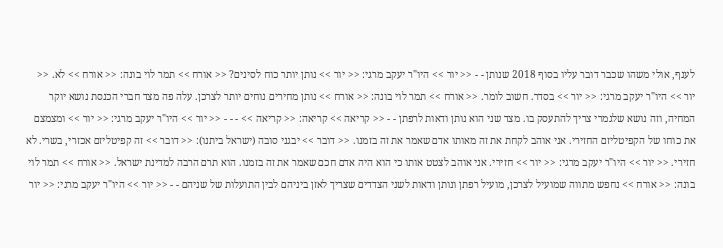לענף, אולי משהו שכבר דובר עליו בסוף 2018 שנותן - - << יור >> היו"ר יעקב מרגי: << יור >> נותן יותר כוח לסינים? << אורח >> תמר לוי בונה: << אורח >> לא. << יור >> היו"ר יעקב מרגי: << יור >> בסדר. חשוב לומר. << אורח >> תמר לוי בונה: << אורח >> נותן מחירים נוחים יותר לצרכן. עלה פה מצד חברי הכנסת נושא יוקר המחיה, וזה נושא שלגמרי צריך להתעסק בו. מצד שני הוא נותן ודאות לרפתן - - << קריאה >> קריאה: << קריאה >> - - - << יור >> היו"ר יעקב מרגי: << יור >> ומצמצם את כוחו של הקפיטליזם החזירי. אני אוהב לקחת את זה מאותו אדם שאמר את זה בזמנו. << דובר >> יבגני סובה (ישראל ביתנו): << דובר >> זה קפיטליזם אכזרי, בשרי. לא חזירי. << יור >> היו"ר יעקב מרגי: << יור >> חזירי. אני אוהב לצטט אותו כי הוא היה אדם חכם שאמר את זה בזמנו. הוא תרם הרבה למדינת ישראל. << אורח >> תמר לוי בונה: << אורח >> נחפש מתווה שמועיל לצרכן, מועיל רפתן ונותן ודאות לשני הצדדים שצריך לאזן ביניהם לבין התועלות של שניהם - - << יור >> היו"ר יעקב מרגי: << יור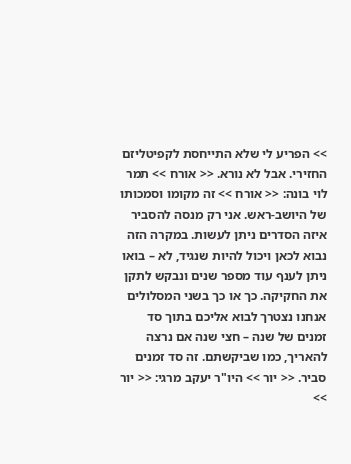>> הפריע לי שלא התייחסת לקפיטליזם החזירי. אבל לא נורא. << אורח >> תמר לוי בונה: << אורח >> זה מקומו וסמכותו של היושב-ראש. אני רק מנסה להסביר איזה הסדרים ניתן לעשות. במקרה הזה נבוא לכאן ויכול להיות שנגיד, לא – בואו ניתן לענף עוד מספר שנים ונבקש לתקן את החקיקה. כך או כך בשני המסלולים אנחנו נצטרך לבוא אליכם בתוך סד זמנים של שנה – חצי שנה אם נרצה להאריך, כמו שביקשתם. זה סד זמנים סביר. << יור >> היו"ר יעקב מרגי: << יור >>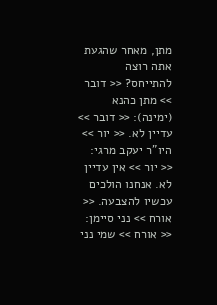מתן, מאחר שהגעת אתה רוצה להתייחס? << דובר >> מתן כהנא (ימינה): << דובר >> עדיין לא. << יור >> היו"ר יעקב מרגי: << יור >> אין עדיין לא. אנחנו הולכים עכשיו להצבעה. << אורח >> נני סיימן: << אורח >> שמי נני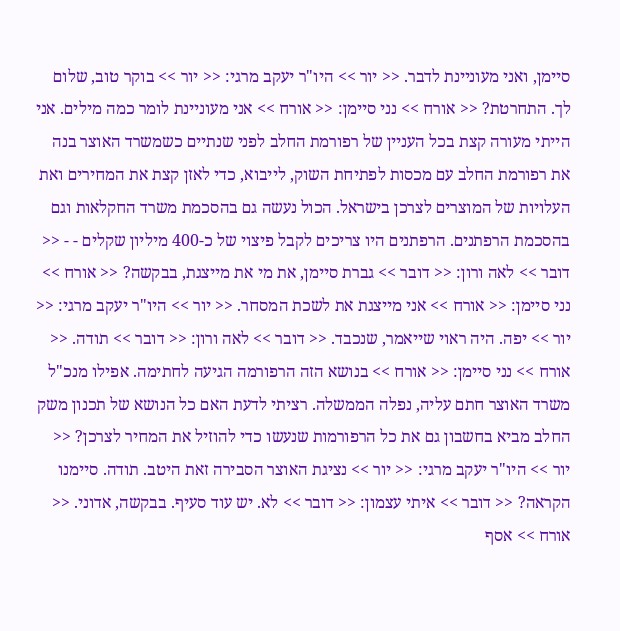סיימן, ואני מעוניינת לדבר. << יור >> היו"ר יעקב מרגי: << יור >> בוקר טוב, שלום לך. התחרטת? << אורח >> נני סיימן: << אורח >> אני מעוניינת לומר כמה מילים. אני הייתי מעורה קצת בכל העניין של רפורמת החלב לפני שנתיים כשמשרד האוצר בנה את רפורמת החלב עם מכסות לפתיחת השוק, לייבוא, כדי לאזן קצת את המחירים ואת העלויות של המוצרים לצרכן בישראל. הכול נעשה גם בהסכמת משרד החקלאות וגם בהסכמת הרפתנים. הרפתנים היו צריכים לקבל פיצוי של כ-400 מיליון שקלים - - << דובר >> לאה ורון: << דובר >> גברת סיימן, את מי את מייצגת, בבקשה? << אורח >> נני סיימן: << אורח >> אני מייצגת את לשכת המסחר. << יור >> היו"ר יעקב מרגי: << יור >> יפה. היה ראוי שייאמר, שנכבד. << דובר >> לאה ורון: << דובר >> תודה. << אורח >> נני סיימן: << אורח >> בנושא הזה הרפורמה הגיעה לחתימה. אפילו מנכ"ל משרד האוצר חתם עליה, נפלה הממשלה. רציתי לדעת האם כל הנושא של תכנון משק החלב מביא בחשבון גם את כל הרפורמות שנעשו כדי להוזיל את המחיר לצרכן? << יור >> היו"ר יעקב מרגי: << יור >> נציגת האוצר הסבירה זאת היטב. תודה. סיימנו הקראה? << דובר >> איתי עצמון: << דובר >> לא. יש עוד סעיף. בבקשה, אדוני. << אורח >> אסף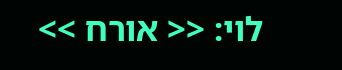לוי: << אורח >>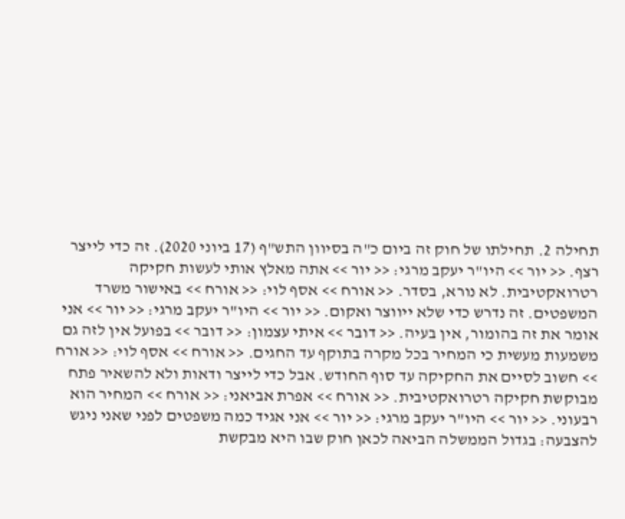תחילה 2. תחילתו של חוק זה ביום כ"ה בסיוון התש"ף (17 ביוני 2020). זה כדי לייצר רצף. << יור >> היו"ר יעקב מרגי: << יור >> אתה מאלץ אותי לעשות חקיקה רטרואקטיבית. לא נורא, בסדר. << אורח >> אסף לוי: << אורח >> באישור משרד המשפטים. זה נדרש כדי שלא ייווצר ואקום. << יור >> היו"ר יעקב מרגי: << יור >> אני אומר את זה בהומור, אין בעיה. << דובר >> איתי עצמון: << דובר >> בפועל אין לזה גם משמעות מעשית כי המחיר בכל מקרה בתוקף עד החגים. << אורח >> אסף לוי: << אורח >> חשוב לסיים את החקיקה עד סוף החודש. אבל כדי לייצר ודאות ולא להשאיר פתח מבוקשת חקיקה רטרואקטיבית. << אורח >> אפרת אביאני: << אורח >> המחיר הוא רבעוני. << יור >> היו"ר יעקב מרגי: << יור >> אני אגיד כמה משפטים לפני שאני ניגש להצבעה: בגדול הממשלה הביאה לכאן חוק שבו היא מבקשת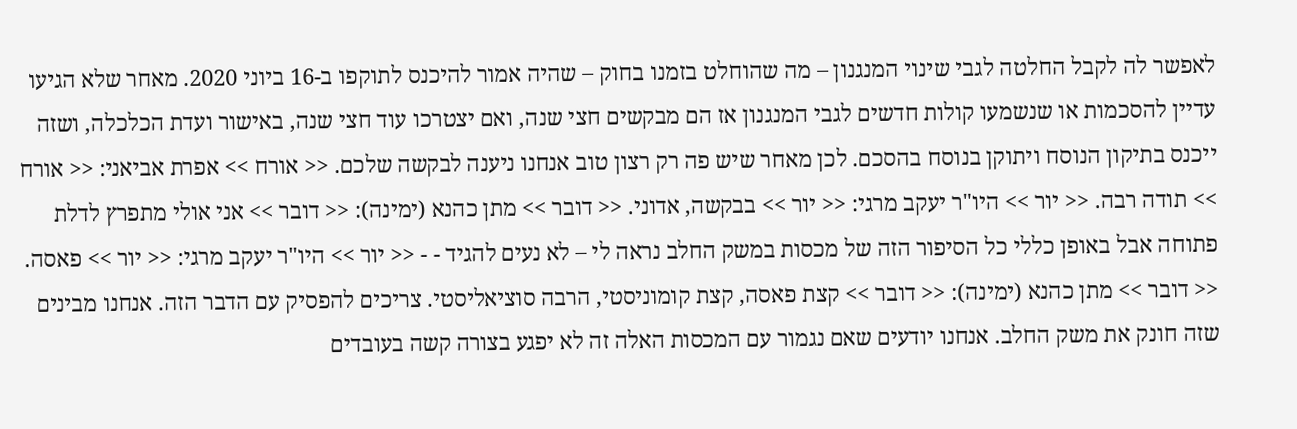לאפשר לה לקבל החלטה לגבי שינוי המנגנון – מה שהוחלט בזמנו בחוק – שהיה אמור להיכנס לתוקפו ב-16 ביוני 2020. מאחר שלא הגיעו עדיין להסכמות או שנשמעו קולות חדשים לגבי המנגנון אז הם מבקשים חצי שנה, ואם יצטרכו עוד חצי שנה, באישור ועדת הכלכלה, ושזה ייכנס בתיקון הנוסח ויתוקן בנוסח בהסכם. לכן מאחר שיש פה רק רצון טוב אנחנו ניענה לבקשה שלכם. << אורח >> אפרת אביאני: << אורח >> תודה רבה. << יור >> היו"ר יעקב מרגי: << יור >> בבקשה, אדוני. << דובר >> מתן כהנא (ימינה): << דובר >> אני אולי מתפרץ לדלת פתוחה אבל באופן כללי כל הסיפור הזה של מכסות במשק החלב נראה לי – לא נעים להגיד - - << יור >> היו"ר יעקב מרגי: << יור >> פאסה. << דובר >> מתן כהנא (ימינה): << דובר >> קצת פאסה, קצת קומוניסטי, הרבה סוציאליסטי. צריכים להפסיק עם הדבר הזה. אנחנו מבינים שזה חונק את משק החלב. אנחנו יודעים שאם נגמור עם המכסות האלה זה לא יפגע בצורה קשה בעובדים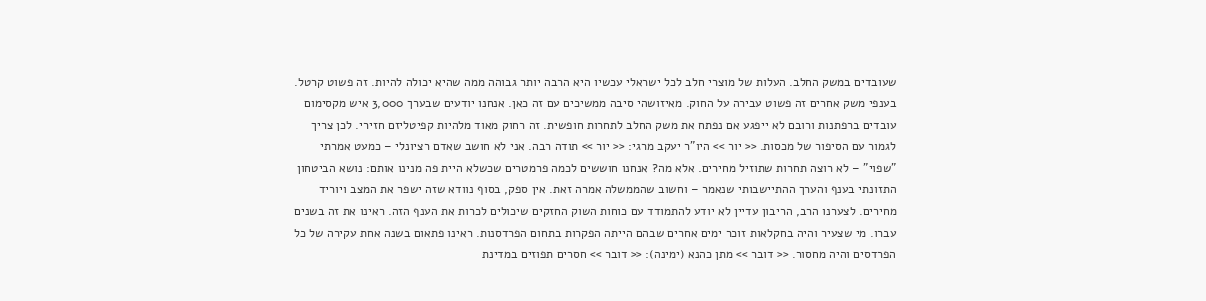שעובדים במשק החלב. העלות של מוצרי חלב לכל ישראלי עכשיו היא הרבה יותר גבוהה ממה שהיא יכולה להיות. זה פשוט קרטל. בענפי משק אחרים זה פשוט עבירה על החוק. מאיזושהי סיבה ממשיכים עם זה כאן. אנחנו יודעים שבערך 3,000 איש מקסימום עובדים ברפתנות ורובם לא ייפגע אם נפתח את משק החלב לתחרות חופשית. זה רחוק מאוד מלהיות קפיטליזם חזירי. לכן צריך לגמור עם הסיפור של מכסות. << יור >> היו"ר יעקב מרגי: << יור >> תודה רבה. אני לא חושב שאדם רציונלי – כמעט אמרתי "שפוי" – לא רוצה תחרות שתוזיל מחירים. אלא מה? אנחנו חוששים לכמה פרמטרים שכשלא היית פה מנינו אותם: נושא הביטחון התזונתי בענף והערך ההתיישבותי שנאמר – וחשוב שהממשלה אמרה זאת. אין ספק, בסוף נוודא שזה ישפר את המצב ויוריד מחירים. לצערנו הרב, הריבון עדיין לא יודע להתמודד עם כוחות השוק החזקים שיכולים לכרות את הענף הזה. ראינו את זה בשנים עברו. מי שצעיר והיה בחקלאות זוכר ימים אחרים שבהם הייתה הפקרות בתחום הפרדסנות. ראינו פתאום בשנה אחת עקירה של כל הפרדסים והיה מחסור. << דובר >> מתן כהנא (ימינה): << דובר >> חסרים תפוזים במדינת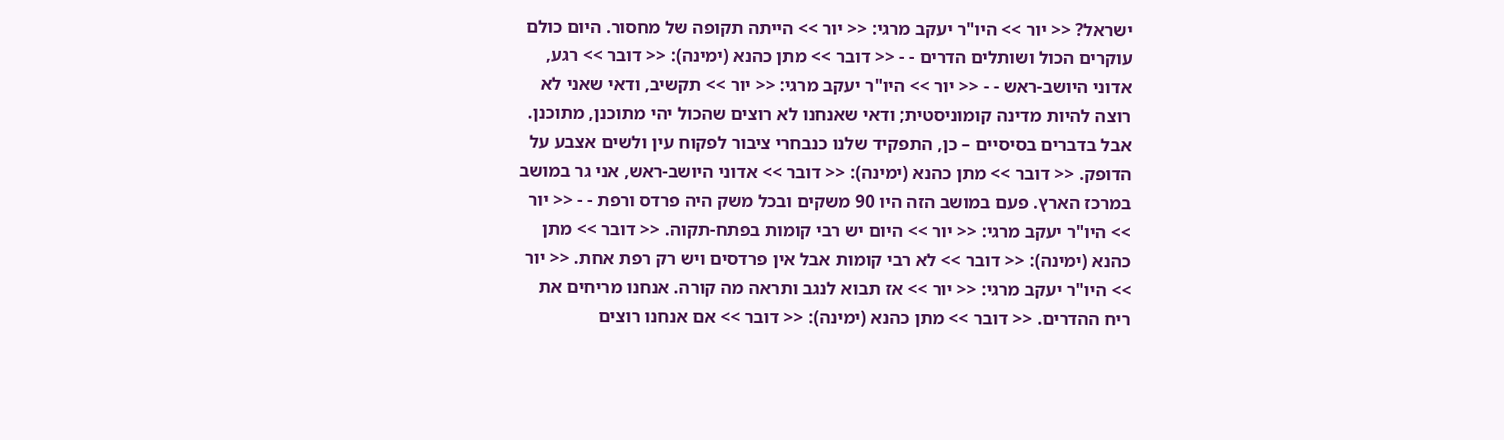ישראל? << יור >> היו"ר יעקב מרגי: << יור >> הייתה תקופה של מחסור. היום כולם עוקרים הכול ושותלים הדרים - - << דובר >> מתן כהנא (ימינה): << דובר >> רגע, אדוני היושב-ראש - - << יור >> היו"ר יעקב מרגי: << יור >> תקשיב, ודאי שאני לא רוצה להיות מדינה קומוניסטית; ודאי שאנחנו לא רוצים שהכול יהי מתוכנן, מתוכנן. אבל בדברים בסיסיים – כן, התפקיד שלנו כנבחרי ציבור לפקוח עין ולשים אצבע על הדופק. << דובר >> מתן כהנא (ימינה): << דובר >> אדוני היושב-ראש, אני גר במושב במרכז הארץ. פעם במושב הזה היו 90 משקים ובכל משק היה פרדס ורפת - - << יור >> היו"ר יעקב מרגי: << יור >> היום יש רבי קומות בפתח-תקוה. << דובר >> מתן כהנא (ימינה): << דובר >> לא רבי קומות אבל אין פרדסים ויש רק רפת אחת. << יור >> היו"ר יעקב מרגי: << יור >> אז תבוא לנגב ותראה מה קורה. אנחנו מריחים את ריח ההדרים. << דובר >> מתן כהנא (ימינה): << דובר >> אם אנחנו רוצים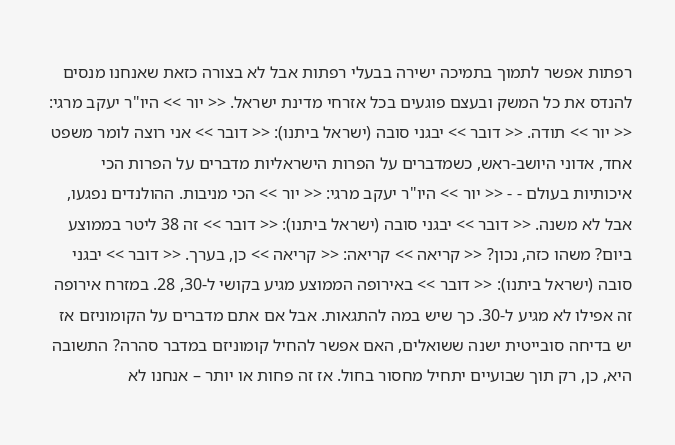רפתות אפשר לתמוך בתמיכה ישירה בבעלי רפתות אבל לא בצורה כזאת שאנחנו מנסים להנדס את כל המשק ובעצם פוגעים בכל אזרחי מדינת ישראל. << יור >> היו"ר יעקב מרגי: << יור >> תודה. << דובר >> יבגני סובה (ישראל ביתנו): << דובר >> אני רוצה לומר משפט אחד, אדוני היושב-ראש, כשמדברים על הפרות הישראליות מדברים על הפרות הכי איכותיות בעולם - - << יור >> היו"ר יעקב מרגי: << יור >> הכי מניבות. ההולנדים נפגעו, אבל לא משנה. << דובר >> יבגני סובה (ישראל ביתנו): << דובר >> זה 38 ליטר בממוצע ביום? משהו כזה, נכון? << קריאה >> קריאה: << קריאה >> כן, בערך. << דובר >> יבגני סובה (ישראל ביתנו): << דובר >> באירופה הממוצע מגיע בקושי ל-30, 28. במזרח אירופה זה אפילו לא מגיע ל-30. כך שיש במה להתגאות. אבל אם אתם מדברים על הקומוניזם אז יש בדיחה סובייטית ישנה ששואלים, האם אפשר להחיל קומוניזם במדבר סהרה? התשובה היא, כן, רק תוך שבועיים יתחיל מחסור בחול. אז זה פחות או יותר – אנחנו לא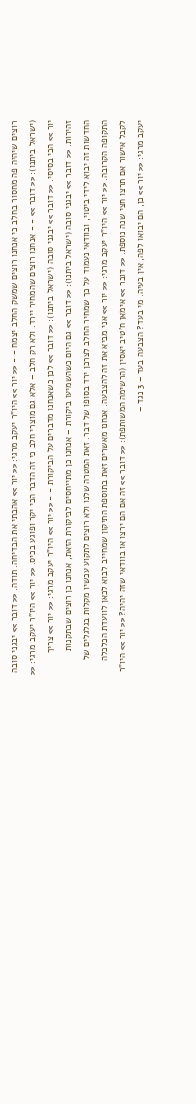רוצים שיהיה פה מחסור בחלב כי אנחנו רוצים שמשק החלב יצמח - - << יור >> היו"ר יעקב מרגי: << יור >> אהבתי את הבדיחה. תודה. << דובר >> יבגני סובה (ישראל ביתנו): << דובר >> - - אנחנו רוצים שהמחיר יירד. ולא רק חלב – אלא גם מוצרי חלב כי זה הדבר הכי יקר ופוגע בכיס. << יור >> היו"ר יעקב מרגי: << יור >> הכי בסיסי. << דובר >> יבגני סובה (ישראל ביתנו): << דובר >> לכן כשאנחנו מדברים על הביקורת - - << יור >> היו"ר יעקב מרגי: << יור >> צריך זהירות. << דובר >> יבגני סובה (ישראל ביתנו): << דובר >> גם היום כשהשמיעו ביקורת – אנחנו כן מתייחסים לביקורת הזאת, אנחנו כן רוצים שבתקנות החדשות זה יבוא לידי ביטוי, ובוודאי נעמוד על כך שמחיר החלב לצרכן ירד בסופו של דבר. זאת המטרה שלנו ולא רוצים לתקוע עכשיו מקלות בגלגלים של התקופה הקרובה. << יור >> היו"ר יעקב מרגי: << יור >> אני מביא את זה להצבעה. אנחנו מאשרים זאת בתוספת התיקון שמחייב לבוא לכאן לוועדת הכלכלה לקבל אישור אם תרצו חצי שנה נוספת. << דובר >> אימאן ח'טיב יאסין (הרשימה המשותפת): << דובר >> זה אם הם ירצו או בוודאי שזה יהיה? << יור >> היו"ר יעקב מרגי: << יור >> כן, הם יבואו לפה, אין בעיה. מי בעד? הצבעה בעד – 3 נגד –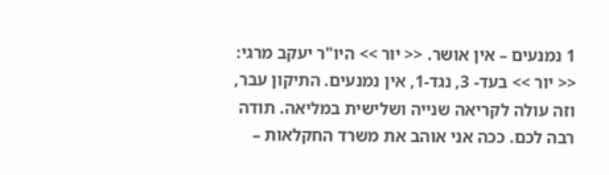1 נמנעים – אין אושר. << יור >> היו"ר יעקב מרגי: << יור >> בעד- 3, נגד-1, אין נמנעים. התיקון עבר, וזה עולה לקריאה שנייה ושלישית במליאה. תודה רבה לכם. ככה אני אוהב את משרד החקלאות –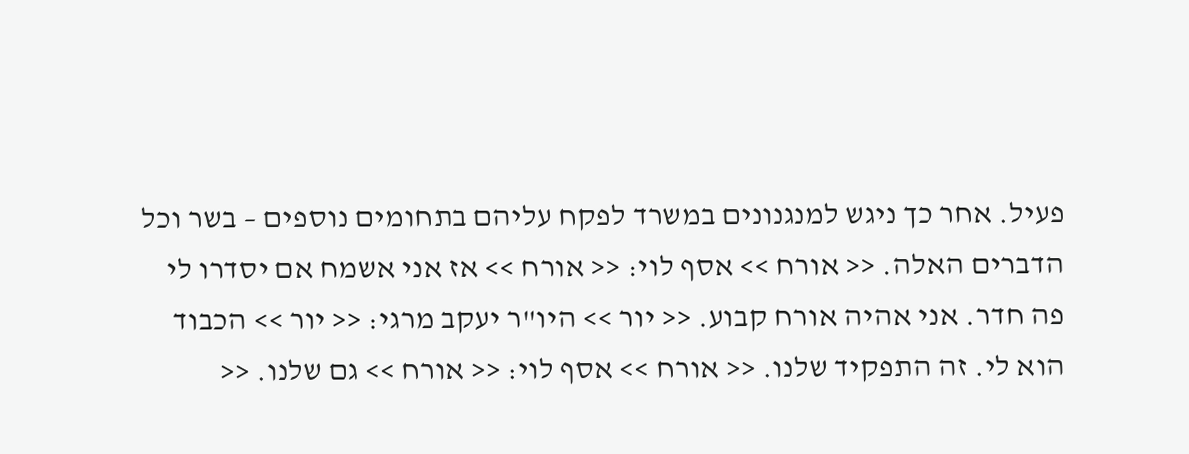פעיל. אחר כך ניגש למנגנונים במשרד לפקח עליהם בתחומים נוספים – בשר וכל הדברים האלה. << אורח >> אסף לוי: << אורח >> אז אני אשמח אם יסדרו לי פה חדר. אני אהיה אורח קבוע. << יור >> היו"ר יעקב מרגי: << יור >> הכבוד הוא לי. זה התפקיד שלנו. << אורח >> אסף לוי: << אורח >> גם שלנו. <<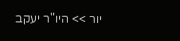יור >> היו"ר יעקב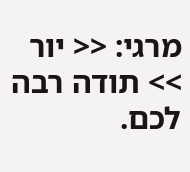מרגי: << יור >> תודה רבה לכם.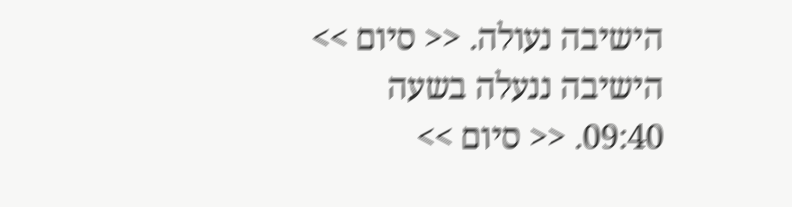הישיבה נעולה. << סיום >> הישיבה ננעלה בשעה 09:40. << סיום >>